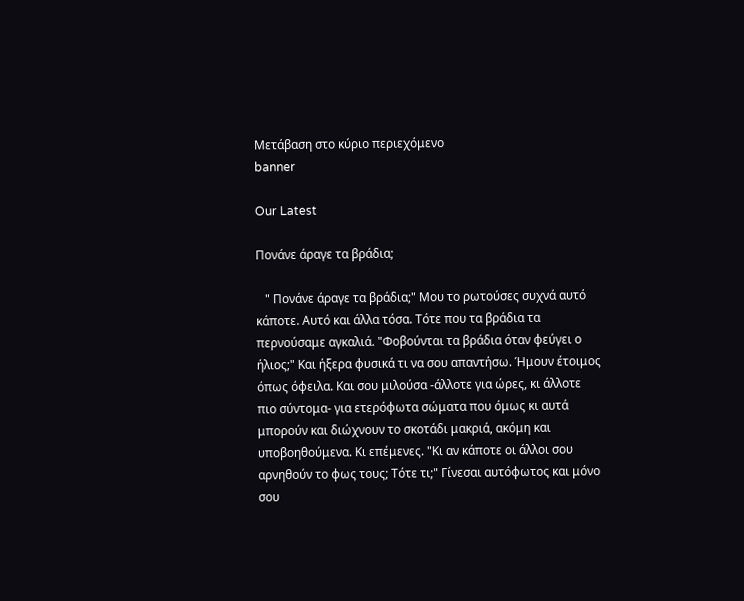Μετάβαση στο κύριο περιεχόμενο
banner

Our Latest

Πονάνε άραγε τα βράδια;

   " Πονάνε άραγε τα βράδια;" Μου το ρωτούσες συχνά αυτό κάποτε. Αυτό και άλλα τόσα. Τότε που τα βράδια τα περνούσαμε αγκαλιά. "Φοβούνται τα βράδια όταν φεύγει ο ήλιος;" Και ήξερα φυσικά τι να σου απαντήσω. Ήμουν έτοιμος όπως όφειλα. Και σου μιλούσα -άλλοτε για ώρες, κι άλλοτε πιο σύντομα- για ετερόφωτα σώματα που όμως κι αυτά μπορούν και διώχνουν το σκοτάδι μακριά, ακόμη και υποβοηθούμενα. Κι επέμενες. "Κι αν κάποτε οι άλλοι σου αρνηθούν το φως τους; Τότε τι;" Γίνεσαι αυτόφωτος και μόνο σου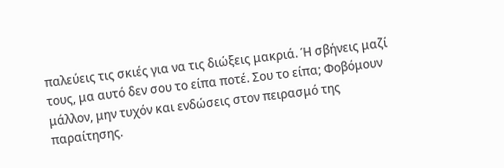παλεύεις τις σκιές για να τις διώξεις μακριά. Ή σβήνεις μαζί τους, μα αυτό δεν σου το είπα ποτέ. Σου το είπα; Φοβόμουν μάλλον, μην τυχόν και ενδώσεις στον πειρασμό της παραίτησης.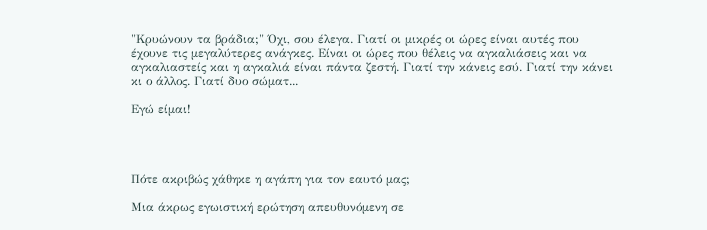"Κρυώνουν τα βράδια;" Όχι, σου έλεγα. Γιατί οι μικρές οι ώρες είναι αυτές που έχουνε τις μεγαλύτερες ανάγκες. Είναι οι ώρες που θέλεις να αγκαλιάσεις και να αγκαλιαστείς και η αγκαλιά είναι πάντα ζεστή. Γιατί την κάνεις εσύ. Γιατί την κάνει κι ο άλλος. Γιατί δυο σώματ...

Εγώ είμαι!




Πότε ακριβώς χάθηκε η αγάπη για τον εαυτό μας;

Μια άκρως εγωιστική ερώτηση απευθυνόμενη σε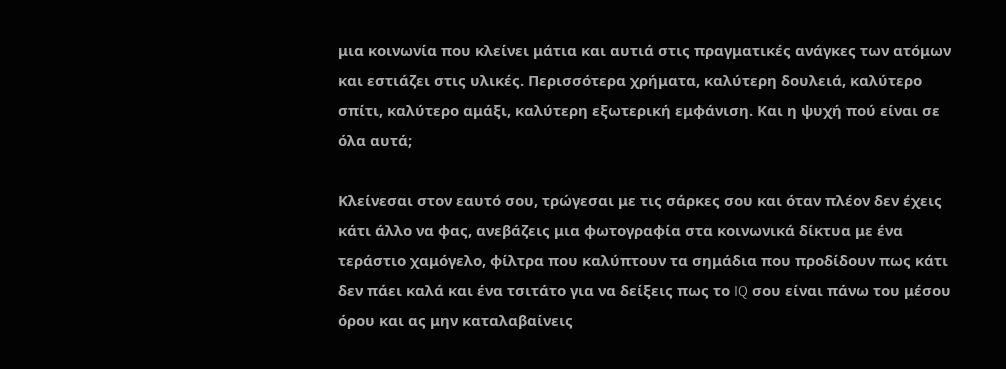μια κοινωνία που κλείνει μάτια και αυτιά στις πραγματικές ανάγκες των ατόμων και εστιάζει στις υλικές. Περισσότερα χρήματα, καλύτερη δουλειά, καλύτερο σπίτι, καλύτερο αμάξι, καλύτερη εξωτερική εμφάνιση. Και η ψυχή πού είναι σε όλα αυτά;

Κλείνεσαι στον εαυτό σου, τρώγεσαι με τις σάρκες σου και όταν πλέον δεν έχεις κάτι άλλο να φας, ανεβάζεις μια φωτογραφία στα κοινωνικά δίκτυα με ένα τεράστιο χαμόγελο, φίλτρα που καλύπτουν τα σημάδια που προδίδουν πως κάτι δεν πάει καλά και ένα τσιτάτο για να δείξεις πως το IQ σου είναι πάνω του μέσου όρου και ας μην καταλαβαίνεις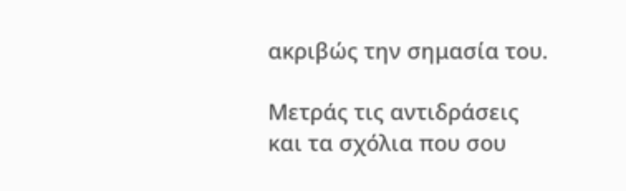ακριβώς την σημασία του.

Μετράς τις αντιδράσεις και τα σχόλια που σου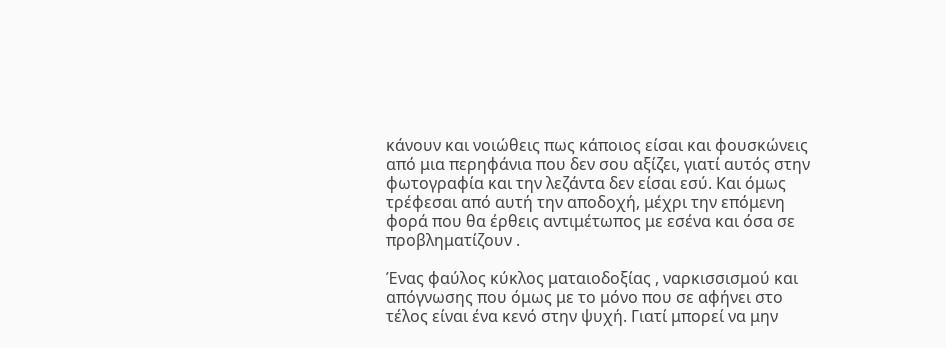κάνουν και νοιώθεις πως κάποιος είσαι και φουσκώνεις από μια περηφάνια που δεν σου αξίζει, γιατί αυτός στην φωτογραφία και την λεζάντα δεν είσαι εσύ. Και όμως τρέφεσαι από αυτή την αποδοχή, μέχρι την επόμενη φορά που θα έρθεις αντιμέτωπος με εσένα και όσα σε προβληματίζουν .

Ένας φαύλος κύκλος ματαιοδοξίας , ναρκισσισμού και απόγνωσης που όμως με το μόνο που σε αφήνει στο τέλος είναι ένα κενό στην ψυχή. Γιατί μπορεί να μην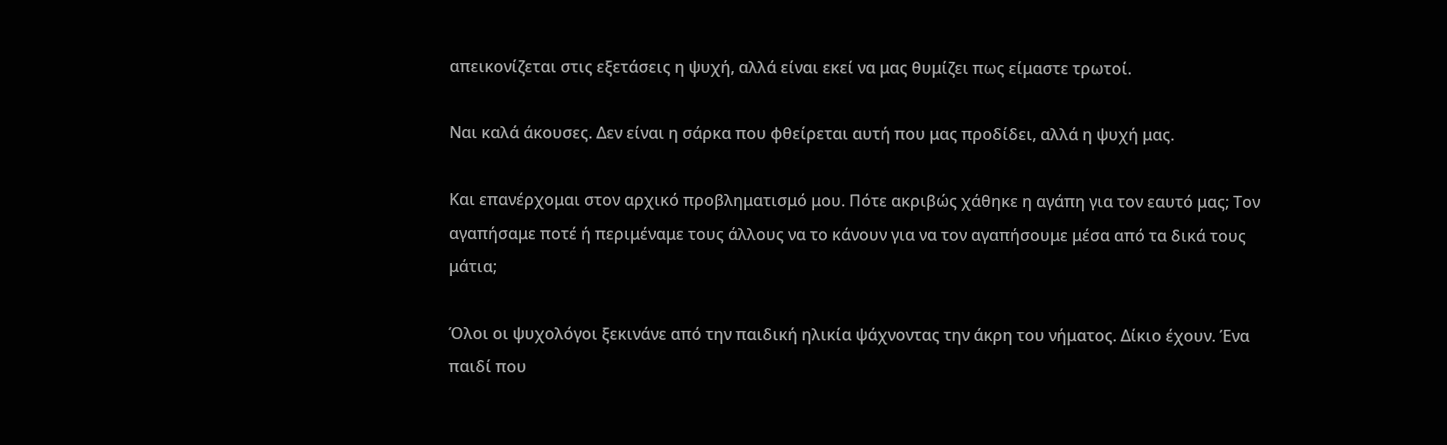απεικονίζεται στις εξετάσεις η ψυχή, αλλά είναι εκεί να μας θυμίζει πως είμαστε τρωτοί.

Ναι καλά άκουσες. Δεν είναι η σάρκα που φθείρεται αυτή που μας προδίδει, αλλά η ψυχή μας.

Και επανέρχομαι στον αρχικό προβληματισμό μου. Πότε ακριβώς χάθηκε η αγάπη για τον εαυτό μας; Τον αγαπήσαμε ποτέ ή περιμέναμε τους άλλους να το κάνουν για να τον αγαπήσουμε μέσα από τα δικά τους μάτια;

Όλοι οι ψυχολόγοι ξεκινάνε από την παιδική ηλικία ψάχνοντας την άκρη του νήματος. Δίκιο έχουν. Ένα παιδί που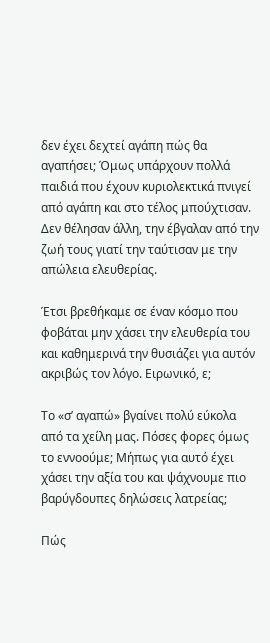δεν έχει δεχτεί αγάπη πώς θα αγαπήσει; Όμως υπάρχουν πολλά παιδιά που έχουν κυριολεκτικά πνιγεί από αγάπη και στο τέλος μπούχτισαν. Δεν θέλησαν άλλη, την έβγαλαν από την ζωή τους γιατί την ταύτισαν με την απώλεια ελευθερίας.

Έτσι βρεθήκαμε σε έναν κόσμο που φοβάται μην χάσει την ελευθερία του και καθημερινά την θυσιάζει για αυτόν ακριβώς τον λόγο. Ειρωνικό, ε;

Το «σ’ αγαπώ» βγαίνει πολύ εύκολα από τα χείλη μας. Πόσες φορες όμως το εννοούμε; Μήπως για αυτό έχει χάσει την αξία του και ψάχνουμε πιο βαρύγδουπες δηλώσεις λατρείας;

Πώς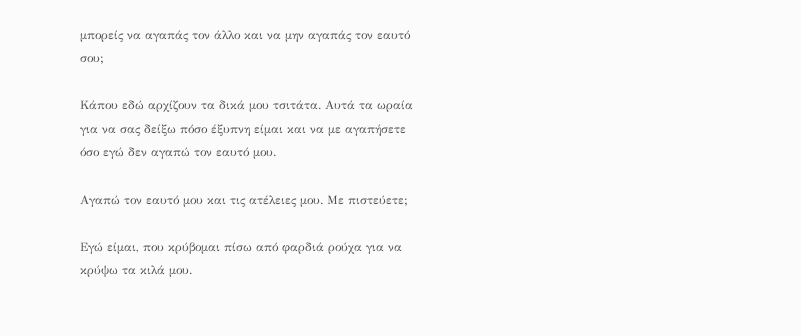μπορείς να αγαπάς τον άλλο και να μην αγαπάς τον εαυτό σου;

Κάπου εδώ αρχίζουν τα δικά μου τσιτάτα. Αυτά τα ωραία για να σας δείξω πόσο έξυπνη είμαι και να με αγαπήσετε όσο εγώ δεν αγαπώ τον εαυτό μου.

Αγαπώ τον εαυτό μου και τις ατέλειες μου. Με πιστεύετε;

Εγώ είμαι, που κρύβομαι πίσω από φαρδιά ρούχα για να κρύψω τα κιλά μου.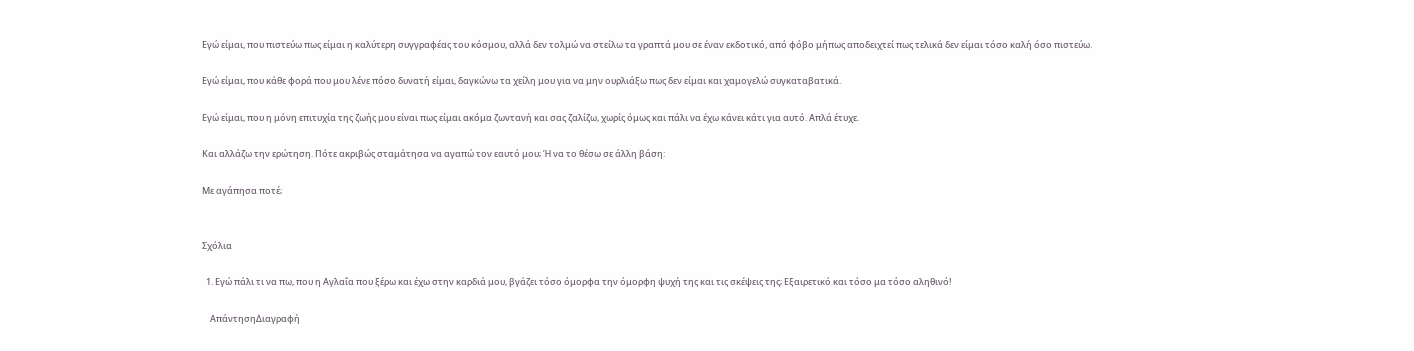Εγώ είμαι, που πιστεύω πως είμαι η καλύτερη συγγραφέας του κόσμου, αλλά δεν τολμώ να στείλω τα γραπτά μου σε έναν εκδοτικό, από φόβο μήπως αποδειχτεί πως τελικά δεν είμαι τόσο καλή όσο πιστεύω.

Εγώ είμαι, που κάθε φορά που μου λένε πόσο δυνατή είμαι, δαγκώνω τα χείλη μου για να μην ουρλιάξω πως δεν είμαι και χαμογελώ συγκαταβατικά.

Εγώ είμαι, που η μόνη επιτυχία της ζωής μου είναι πως είμαι ακόμα ζωντανή και σας ζαλίζω, χωρίς όμως και πάλι να έχω κάνει κάτι για αυτό. Απλά έτυχε.

Και αλλάζω την ερώτηση. Πότε ακριβώς σταμάτησα να αγαπώ τον εαυτό μου; Ή να το θέσω σε άλλη βάση:

Με αγάπησα ποτέ;


Σχόλια

  1. Εγώ πάλι τι να πω, που η Αγλαΐα που ξέρω και έχω στην καρδιά μου, βγάζει τόσο όμορφα την όμορφη ψυχή της και τις σκέψεις της; Εξαιρετικό και τόσο μα τόσο αληθινό!

    ΑπάντησηΔιαγραφή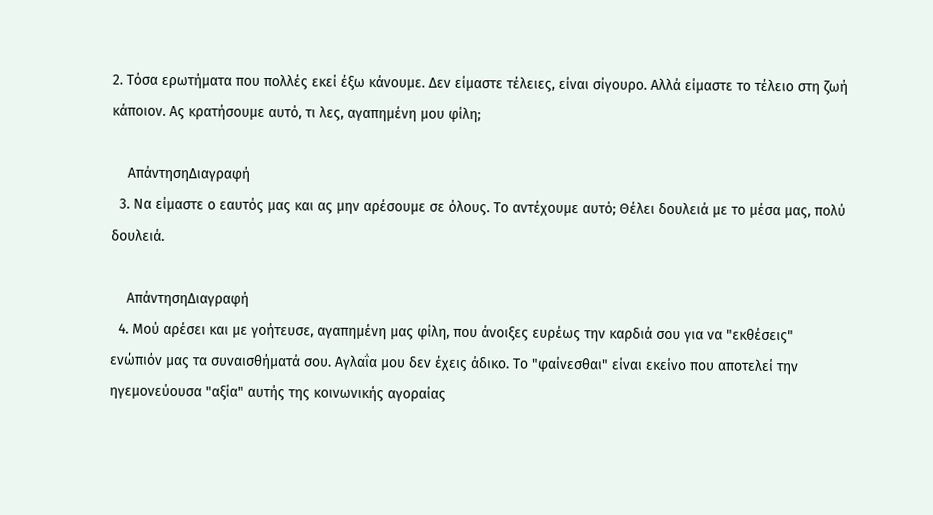2. Τόσα ερωτήματα που πολλές εκεί έξω κάνουμε. Δεν είμαστε τέλειες, είναι σίγουρο. Αλλά είμαστε το τέλειο στη ζωή κάποιον. Ας κρατήσουμε αυτό, τι λες, αγαπημένη μου φίλη;

    ΑπάντησηΔιαγραφή
  3. Να είμαστε ο εαυτός μας και ας μην αρέσουμε σε όλους. Το αντέχουμε αυτό; Θέλει δουλειά με το μέσα μας, πολύ δουλειά.

    ΑπάντησηΔιαγραφή
  4. Μού αρέσει και με γοήτευσε, αγαπημένη μας φίλη, που άνοιξες ευρέως την καρδιά σου για να "εκθέσεις" ενώπιόν μας τα συναισθήματά σου. Αγλαΐα μου δεν έχεις άδικο. Το "φαίνεσθαι" είναι εκείνο που αποτελεί την ηγεμονεύουσα "αξία" αυτής της κοινωνικής αγοραίας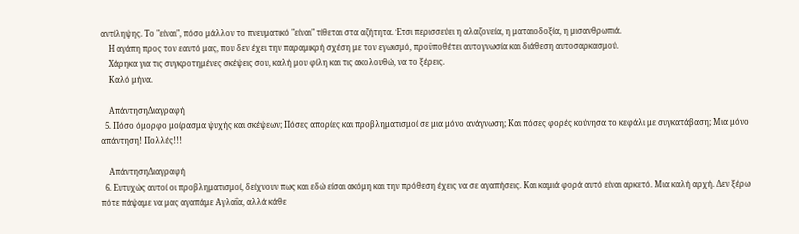αντίληψης. Το "είναι", πόσο μάλλον το πνευματικό "είναι" τίθεται στα αζήτητα. Έτσι περισσεύει η αλαζονεία, η ματαιοδοξία, η μισανθρωπιά.
    Η αγάπη προς τον εαυτό μας, που δεν έχει την παραμικρή σχέση με τον εγωισμό, προϋποθέτει αυτογνωσία και διάθεση αυτοσαρκασμού.
    Χάρηκα για τις συγκροτημένες σκέψεις σου, καλή μου φίλη και τις ακολουθώ, να το ξέρεις.
    Καλό μήνα.

    ΑπάντησηΔιαγραφή
  5. Πόσο όμορφο μοίρασμα ψυχής και σκέψεων; Πόσες απορίες και προβληματισμοί σε μια μόνο ανάγνωση; Και πόσες φορές κούνησα το κεφάλι με συγκατάβαση; Μια μόνο απάντηση! Πολλές!!!

    ΑπάντησηΔιαγραφή
  6. Ευτυχώς αυτοί οι προβληματισμοί, δείχνουν πως και εδώ είσαι ακόμη και την πρόθεση έχεις να σε αγαπήσεις. Και καμιά φορά αυτό είναι αρκετό. Μια καλή αρχή. Δεν ξέρω πότε πάψαμε να μας αγαπάμε Αγλαΐα, αλλά κάθε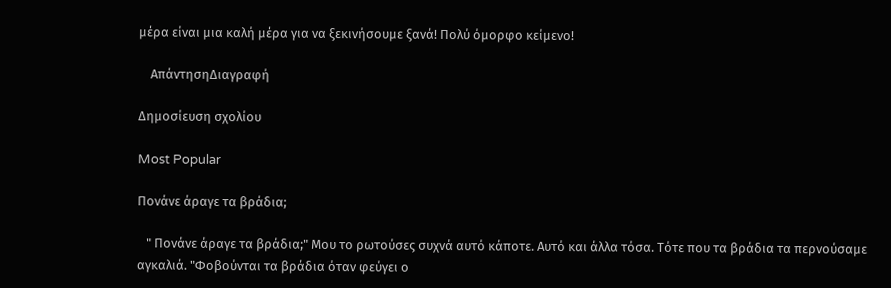μέρα είναι μια καλή μέρα για να ξεκινήσουμε ξανά! Πολύ όμορφο κείμενο!

    ΑπάντησηΔιαγραφή

Δημοσίευση σχολίου

Most Popular

Πονάνε άραγε τα βράδια;

   " Πονάνε άραγε τα βράδια;" Μου το ρωτούσες συχνά αυτό κάποτε. Αυτό και άλλα τόσα. Τότε που τα βράδια τα περνούσαμε αγκαλιά. "Φοβούνται τα βράδια όταν φεύγει ο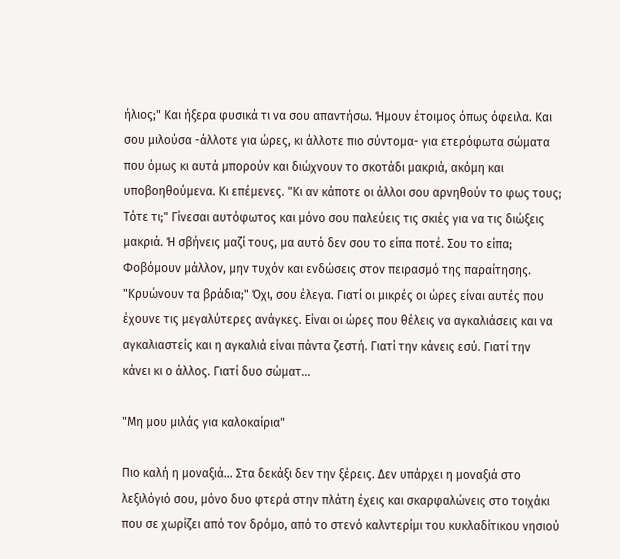ήλιος;" Και ήξερα φυσικά τι να σου απαντήσω. Ήμουν έτοιμος όπως όφειλα. Και σου μιλούσα -άλλοτε για ώρες, κι άλλοτε πιο σύντομα- για ετερόφωτα σώματα που όμως κι αυτά μπορούν και διώχνουν το σκοτάδι μακριά, ακόμη και υποβοηθούμενα. Κι επέμενες. "Κι αν κάποτε οι άλλοι σου αρνηθούν το φως τους; Τότε τι;" Γίνεσαι αυτόφωτος και μόνο σου παλεύεις τις σκιές για να τις διώξεις μακριά. Ή σβήνεις μαζί τους, μα αυτό δεν σου το είπα ποτέ. Σου το είπα; Φοβόμουν μάλλον, μην τυχόν και ενδώσεις στον πειρασμό της παραίτησης. "Κρυώνουν τα βράδια;" Όχι, σου έλεγα. Γιατί οι μικρές οι ώρες είναι αυτές που έχουνε τις μεγαλύτερες ανάγκες. Είναι οι ώρες που θέλεις να αγκαλιάσεις και να αγκαλιαστείς και η αγκαλιά είναι πάντα ζεστή. Γιατί την κάνεις εσύ. Γιατί την κάνει κι ο άλλος. Γιατί δυο σώματ...

"Μη μου μιλάς για καλοκαίρια"

Πιο καλή η μοναξιά... Στα δεκάξι δεν την ξέρεις. Δεν υπάρχει η μοναξιά στο λεξιλόγιό σου, μόνο δυο φτερά στην πλάτη έχεις και σκαρφαλώνεις στο τοιχάκι που σε χωρίζει από τον δρόμο, από το στενό καλντερίμι του κυκλαδίτικου νησιού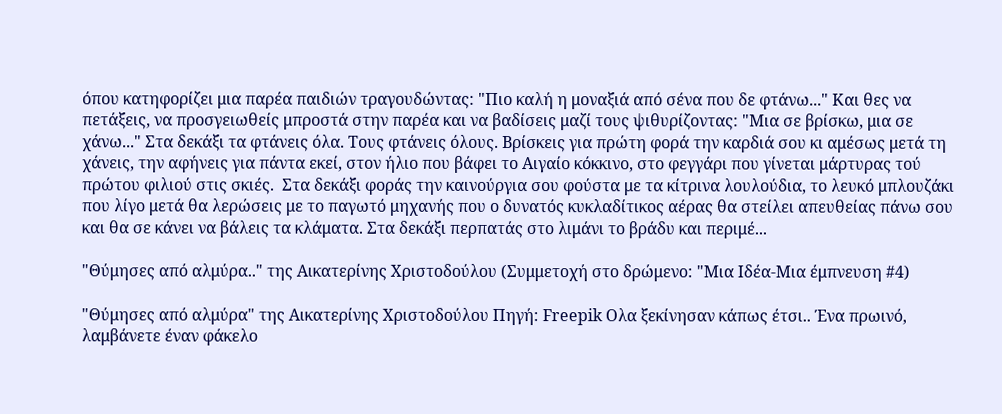όπου κατηφορίζει μια παρέα παιδιών τραγουδώντας: "Πιο καλή η μοναξιά από σένα που δε φτάνω..." Και θες να πετάξεις, να προσγειωθείς μπροστά στην παρέα και να βαδίσεις μαζί τους ψιθυρίζοντας: "Μια σε βρίσκω, μια σε χάνω..." Στα δεκάξι τα φτάνεις όλα. Τους φτάνεις όλους. Βρίσκεις για πρώτη φορά την καρδιά σου κι αμέσως μετά τη χάνεις, την αφήνεις για πάντα εκεί, στον ήλιο που βάφει το Αιγαίο κόκκινο, στο φεγγάρι που γίνεται μάρτυρας τού πρώτου φιλιού στις σκιές.  Στα δεκάξι φοράς την καινούργια σου φούστα με τα κίτρινα λουλούδια, το λευκό μπλουζάκι που λίγο μετά θα λερώσεις με το παγωτό μηχανής που ο δυνατός κυκλαδίτικος αέρας θα στείλει απευθείας πάνω σου και θα σε κάνει να βάλεις τα κλάματα. Στα δεκάξι περπατάς στο λιμάνι το βράδυ και περιμέ...

"Θύμησες από αλμύρα.." της Αικατερίνης Χριστοδούλου (Συμμετοχή στο δρώμενο: "Μια Ιδέα-Μια έμπνευση #4)

"Θύμησες από αλμύρα" της Αικατερίνης Χριστοδούλου Πηγή: Freepik Ολα ξεκίνησαν κάπως έτσι.. Ένα πρωινό, λαμβάνετε έναν φάκελο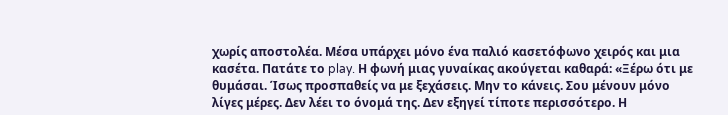χωρίς αποστολέα. Μέσα υπάρχει μόνο ένα παλιό κασετόφωνο χειρός και μια κασέτα. Πατάτε το play. Η φωνή μιας γυναίκας ακούγεται καθαρά: «Ξέρω ότι με θυμάσαι. Ίσως προσπαθείς να με ξεχάσεις. Μην το κάνεις. Σου μένουν μόνο λίγες μέρες. Δεν λέει το όνομά της. Δεν εξηγεί τίποτε περισσότερο. Η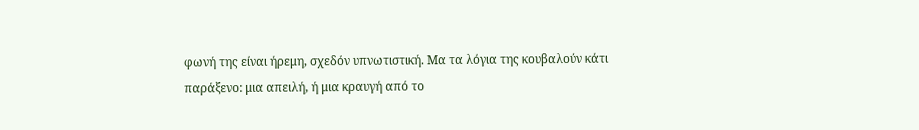φωνή της είναι ήρεμη, σχεδόν υπνωτιστική. Μα τα λόγια της κουβαλούν κάτι παράξενο: μια απειλή, ή μια κραυγή από το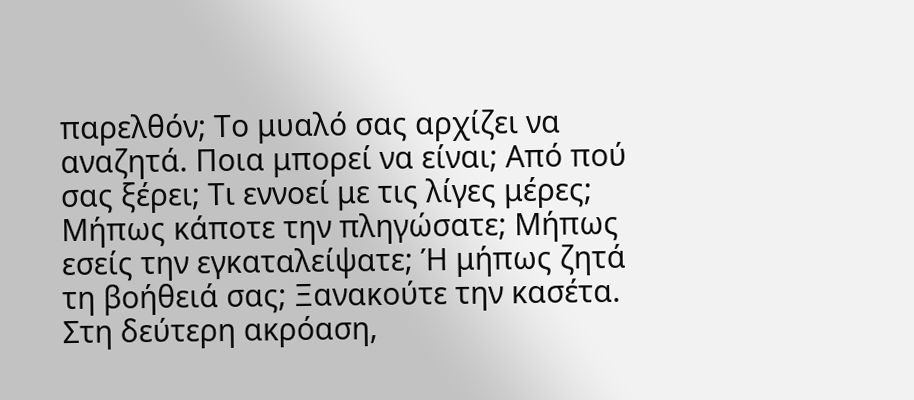παρελθόν; Το μυαλό σας αρχίζει να αναζητά. Ποια μπορεί να είναι; Από πού σας ξέρει; Τι εννοεί με τις λίγες μέρες; Μήπως κάποτε την πληγώσατε; Μήπως εσείς την εγκαταλείψατε; Ή μήπως ζητά τη βοήθειά σας; Ξανακούτε την κασέτα. Στη δεύτερη ακρόαση,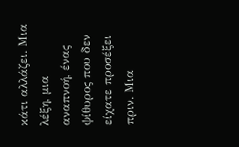κάτι αλλάζει. Μια λέξη, μια αναπνοή, ένας ψίθυρος που δεν είχατε προσέξει πριν. Μια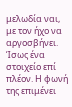μελωδία ναι, με τον ήχο να αργοσβήνει. Ίσως ένα στοιχείο επί πλέον. Η φωνή της επιμένει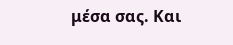μέσα σας. Και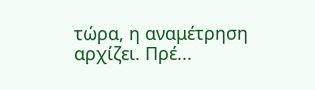τώρα, η αναμέτρηση αρχίζει. Πρέ...